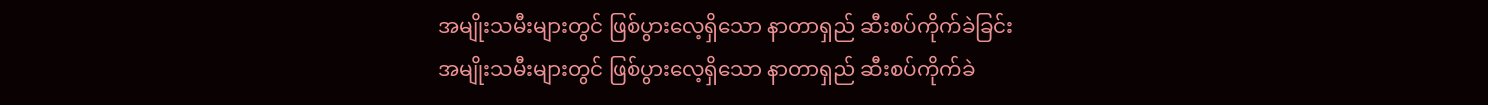အမျိုးသမီးများတွင် ဖြစ်ပွားလေ့ရှိသော နာတာရှည် ဆီးစပ်ကိုက်ခဲခြင်း
အမျိုးသမီးများတွင် ဖြစ်ပွားလေ့ရှိသော နာတာရှည် ဆီးစပ်ကိုက်ခဲ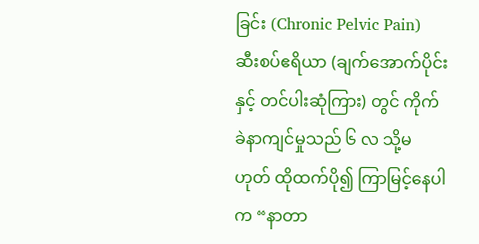ခြင်း (Chronic Pelvic Pain)
ဆီးစပ်ဧရိယာ (ချက်အောက်ပိုင်းနှင့် တင်ပါးဆုံကြား) တွင် ကိုက်ခဲနာကျင်မှုသည် ၆ လ သို့မဟုတ် ထိုထက်ပို၍ ကြာမြင့်နေပါက “နာတာ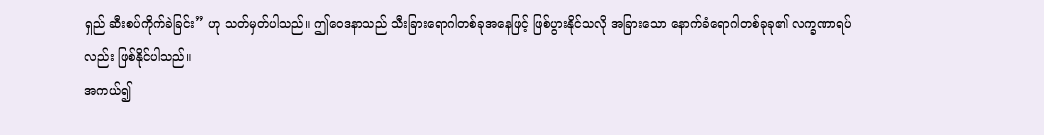ရှည် ဆီးစပ်ကိုက်ခဲခြင်း” ဟု သတ်မှတ်ပါသည်။ ဤဝေဒနာသည် သီးခြားရောဂါတစ်ခုအနေဖြင့် ဖြစ်ပွားနိုင်သလို အခြားသော နောက်ခံရောဂါတစ်ခုခု၏ လက္ခဏာရပ်လည်း ဖြစ်နိုင်ပါသည်။
အကယ်၍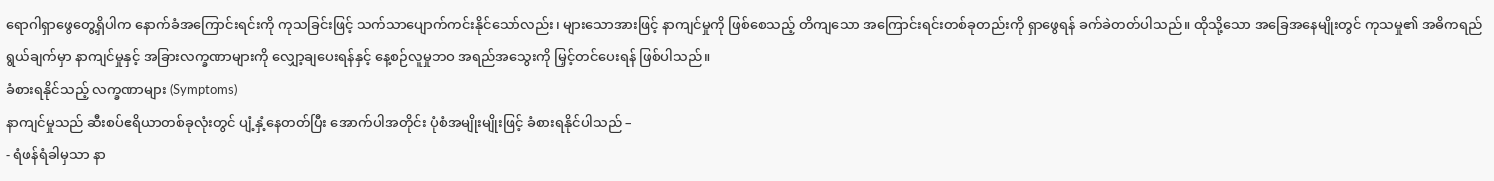ရောဂါရှာဖွေတွေ့ရှိပါက နောက်ခံအကြောင်းရင်းကို ကုသခြင်းဖြင့် သက်သာပျောက်ကင်းနိုင်သော်လည်း၊ များသောအားဖြင့် နာကျင်မှုကို ဖြစ်စေသည့် တိကျသော အကြောင်းရင်းတစ်ခုတည်းကို ရှာဖွေရန် ခက်ခဲတတ်ပါသည်။ ထိုသို့သော အခြေအနေမျိုးတွင် ကုသမှု၏ အဓိကရည်ရွယ်ချက်မှာ နာကျင်မှုနှင့် အခြားလက္ခဏာများကို လျှော့ချပေးရန်နှင့် နေ့စဉ်လူမှုဘဝ အရည်အသွေးကို မြှင့်တင်ပေးရန် ဖြစ်ပါသည်။
ခံစားရနိုင်သည့် လက္ခဏာများ (Symptoms)
နာကျင်မှုသည် ဆီးစပ်ဧရိယာတစ်ခုလုံးတွင် ပျံ့နှံ့နေတတ်ပြီး အောက်ပါအတိုင်း ပုံစံအမျိုးမျိုးဖြင့် ခံစားရနိုင်ပါသည် –
- ရံဖန်ရံခါမှသာ နာ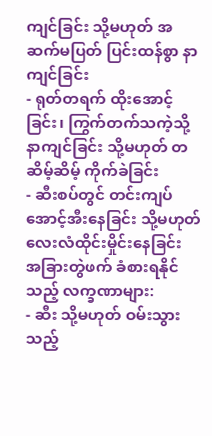ကျင်ခြင်း သို့မဟုတ် အဆက်မပြတ် ပြင်းထန်စွာ နာကျင်ခြင်း
- ရုတ်တရက် ထိုးအောင့်ခြင်း၊ ကြွက်တက်သကဲ့သို့ နာကျင်ခြင်း သို့မဟုတ် တဆိမ့်ဆိမ့် ကိုက်ခဲခြင်း
- ဆီးစပ်တွင် တင်းကျပ်အောင့်အီးနေခြင်း သို့မဟုတ် လေးလံထိုင်းမှိုင်းနေခြင်း
အခြားတွဲဖက် ခံစားရနိုင်သည့် လက္ခဏာများ:
- ဆီး သို့မဟုတ် ဝမ်းသွားသည့်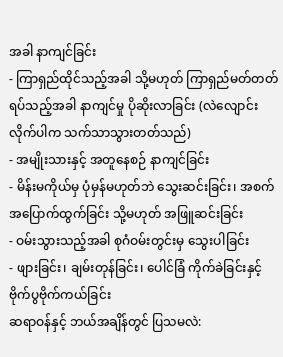အခါ နာကျင်ခြင်း
- ကြာရှည်ထိုင်သည့်အခါ သို့မဟုတ် ကြာရှည်မတ်တတ်ရပ်သည့်အခါ နာကျင်မှု ပိုဆိုးလာခြင်း (လဲလျောင်းလိုက်ပါက သက်သာသွားတတ်သည်)
- အမျိုးသားနှင့် အတူနေစဉ် နာကျင်ခြင်း
- မိန်းမကိုယ်မှ ပုံမှန်မဟုတ်ဘဲ သွေးဆင်းခြင်း၊ အစက်အပြောက်ထွက်ခြင်း သို့မဟုတ် အဖြူဆင်းခြင်း
- ဝမ်းသွားသည့်အခါ စုဂံဝမ်းတွင်းမှ သွေးပါခြင်း
- ဖျားခြင်း၊ ချမ်းတုန်ခြင်း၊ ပေါင်ခြံ ကိုက်ခဲခြင်းနှင့် ဗိုက်ပွဗိုက်ကယ်ခြင်း
ဆရာဝန်နှင့် ဘယ်အချိန်တွင် ပြသမလဲ: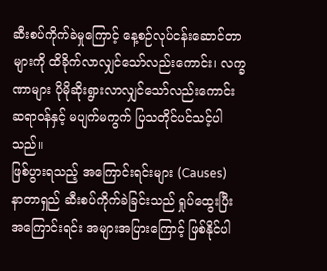ဆီးစပ်ကိုက်ခဲမှုကြောင့် နေ့စဉ်လုပ်ငန်းဆောင်တာများကို ထိခိုက်လာလျှင်သော်လည်းကောင်း၊ လက္ခဏာများ ပိုမိုဆိုးရွားလာလျှင်သော်လည်းကောင်း ဆရာဝန်နှင့် မပျက်မကွက် ပြသတိုင်ပင်သင့်ပါသည်။
ဖြစ်ပွားရသည့် အကြောင်းရင်းများ (Causes)
နာတာရှည် ဆီးစပ်ကိုက်ခဲခြင်းသည် ရှုပ်ထွေးပြီး အကြောင်းရင်း အများအပြားကြောင့် ဖြစ်နိုင်ပါ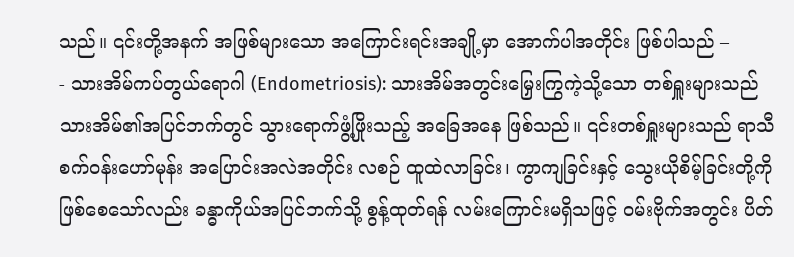သည်။ ၎င်းတို့အနက် အဖြစ်များသော အကြောင်းရင်းအချို့မှာ အောက်ပါအတိုင်း ဖြစ်ပါသည် –
- သားအိမ်ကပ်တွယ်ရောဂါ (Endometriosis): သားအိမ်အတွင်းမြှေးကြွကဲ့သို့သော တစ်ရှူးများသည် သားအိမ်၏အပြင်ဘက်တွင် သွားရောက်ဖွံ့ဖြိုးသည့် အခြေအနေ ဖြစ်သည်။ ၎င်းတစ်ရှူးများသည် ရာသီစက်ဝန်းဟော်မုန်း အပြောင်းအလဲအတိုင်း လစဉ် ထူထဲလာခြင်း၊ ကွာကျခြင်းနှင့် သွေးယိုစိမ့်ခြင်းတို့ကို ဖြစ်စေသော်လည်း ခန္ဓာကိုယ်အပြင်ဘက်သို့ စွန့်ထုတ်ရန် လမ်းကြောင်းမရှိသဖြင့် ဝမ်းဗိုက်အတွင်း ပိတ်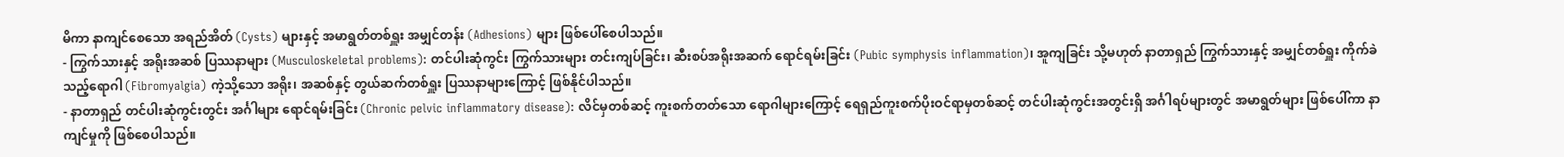မိကာ နာကျင်စေသော အရည်အိတ် (Cysts) များနှင့် အမာရွတ်တစ်ရှူး အမျှင်တန်း (Adhesions) များ ဖြစ်ပေါ်စေပါသည်။
- ကြွက်သားနှင့် အရိုးအဆစ် ပြဿနာများ (Musculoskeletal problems): တင်ပါးဆုံကွင်း ကြွက်သားများ တင်းကျပ်ခြင်း၊ ဆီးစပ်အရိုးအဆက် ရောင်ရမ်းခြင်း (Pubic symphysis inflammation)၊ အူကျခြင်း သို့မဟုတ် နာတာရှည် ကြွက်သားနှင့် အမျှင်တစ်ရှူး ကိုက်ခဲသည့်ရောဂါ (Fibromyalgia) ကဲ့သို့သော အရိုး၊ အဆစ်နှင့် တွယ်ဆက်တစ်ရှူး ပြဿနာများကြောင့် ဖြစ်နိုင်ပါသည်။
- နာတာရှည် တင်ပါးဆုံကွင်းတွင်း အင်္ဂါများ ရောင်ရမ်းခြင်း (Chronic pelvic inflammatory disease): လိင်မှတစ်ဆင့် ကူးစက်တတ်သော ရောဂါများကြောင့် ရေရှည်ကူးစက်ပိုးဝင်ရာမှတစ်ဆင့် တင်ပါးဆုံကွင်းအတွင်းရှိ အင်္ဂါရပ်များတွင် အမာရွတ်များ ဖြစ်ပေါ်ကာ နာကျင်မှုကို ဖြစ်စေပါသည်။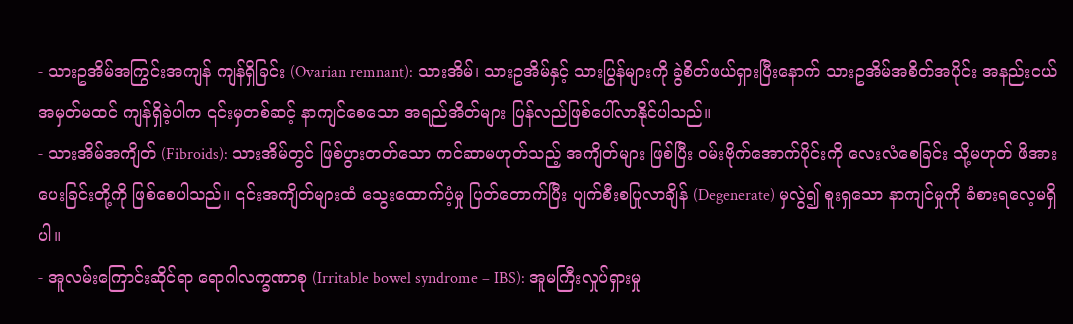- သားဥအိမ်အကြွင်းအကျန် ကျန်ရှိခြင်း (Ovarian remnant): သားအိမ်၊ သားဥအိမ်နှင့် သားပြွန်များကို ခွဲစိတ်ဖယ်ရှားပြီးနောက် သားဥအိမ်အစိတ်အပိုင်း အနည်းငယ် အမှတ်မထင် ကျန်ရှိခဲ့ပါက ၎င်းမှတစ်ဆင့် နာကျင်စေသော အရည်အိတ်များ ပြန်လည်ဖြစ်ပေါ်လာနိုင်ပါသည်။
- သားအိမ်အကျိတ် (Fibroids): သားအိမ်တွင် ဖြစ်ပွားတတ်သော ကင်ဆာမဟုတ်သည့် အကျိတ်များ ဖြစ်ပြီး ဝမ်းဗိုက်အောက်ပိုင်းကို လေးလံစေခြင်း သို့မဟုတ် ဖိအားပေးခြင်းတို့ကို ဖြစ်စေပါသည်။ ၎င်းအကျိတ်များထံ သွေးထောက်ပံ့မှု ပြတ်တောက်ပြီး ပျက်စီးစပြုလာချိန် (Degenerate) မှလွဲ၍ စူးရှသော နာကျင်မှုကို ခံစားရလေ့မရှိပါ။
- အူလမ်းကြောင်းဆိုင်ရာ ရောဂါလက္ခဏာစု (Irritable bowel syndrome – IBS): အူမကြီးလှုပ်ရှားမှု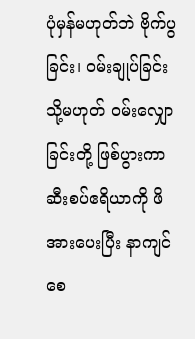ပုံမှန်မဟုတ်ဘဲ ဗိုက်ပွခြင်း၊ ဝမ်းချုပ်ခြင်း သို့မဟုတ် ဝမ်းလျှောခြင်းတို့ ဖြစ်ပွားကာ ဆီးစပ်ဧရိယာကို ဖိအားပေးပြီး နာကျင်စေ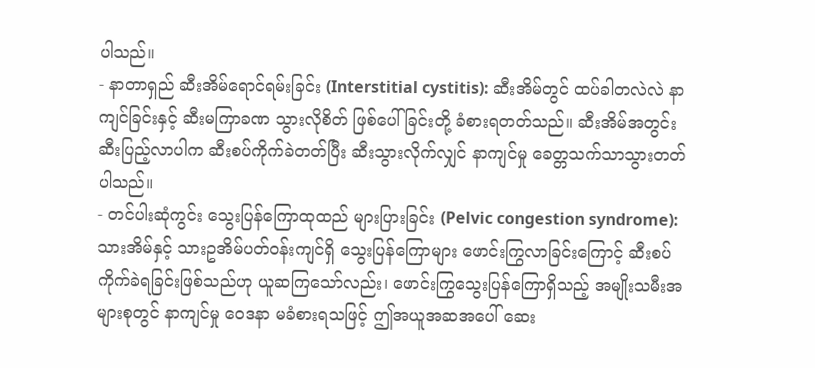ပါသည်။
- နာတာရှည် ဆီးအိမ်ရောင်ရမ်းခြင်း (Interstitial cystitis): ဆီးအိမ်တွင် ထပ်ခါတလဲလဲ နာကျင်ခြင်းနှင့် ဆီးမကြာခဏ သွားလိုစိတ် ဖြစ်ပေါ်ခြင်းတို့ ခံစားရတတ်သည်။ ဆီးအိမ်အတွင်း ဆီးပြည့်လာပါက ဆီးစပ်ကိုက်ခဲတတ်ပြီး ဆီးသွားလိုက်လျှင် နာကျင်မှု ခေတ္တသက်သာသွားတတ်ပါသည်။
- တင်ပါးဆုံကွင်း သွေးပြန်ကြောထုထည် များပြားခြင်း (Pelvic congestion syndrome): သားအိမ်နှင့် သားဥအိမ်ပတ်ဝန်းကျင်ရှိ သွေးပြန်ကြောများ ဖောင်းကြွလာခြင်းကြောင့် ဆီးစပ်ကိုက်ခဲရခြင်းဖြစ်သည်ဟု ယူဆကြသော်လည်း၊ ဖောင်းကြွသွေးပြန်ကြောရှိသည့် အမျိုးသမီးအများစုတွင် နာကျင်မှု ဝေဒနာ မခံစားရသဖြင့် ဤအယူအဆအပေါ် ဆေး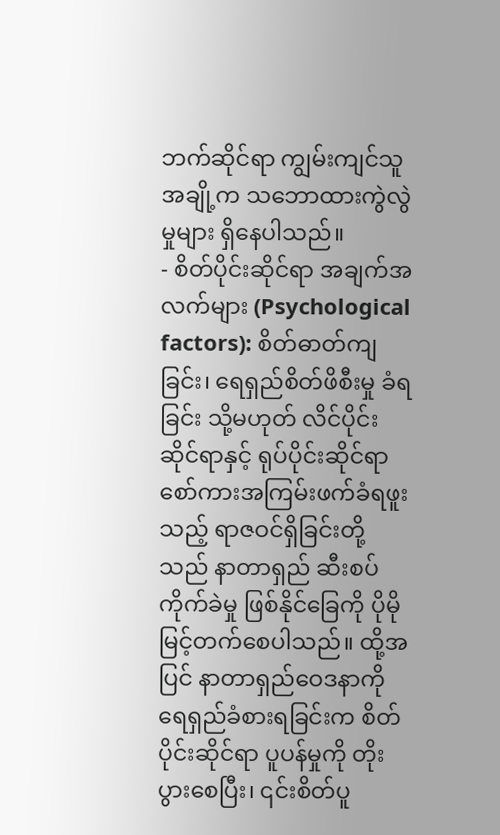ဘက်ဆိုင်ရာ ကျွမ်းကျင်သူအချို့က သဘောထားကွဲလွဲမှုများ ရှိနေပါသည်။
- စိတ်ပိုင်းဆိုင်ရာ အချက်အလက်များ (Psychological factors): စိတ်ဓာတ်ကျခြင်း၊ ရေရှည်စိတ်ဖိစီးမှု ခံရခြင်း သို့မဟုတ် လိင်ပိုင်းဆိုင်ရာနှင့် ရုပ်ပိုင်းဆိုင်ရာ စော်ကားအကြမ်းဖက်ခံရဖူးသည့် ရာဇဝင်ရှိခြင်းတို့သည် နာတာရှည် ဆီးစပ်ကိုက်ခဲမှု ဖြစ်နိုင်ခြေကို ပိုမိုမြင့်တက်စေပါသည်။ ထို့အပြင် နာတာရှည်ဝေဒနာကို ရေရှည်ခံစားရခြင်းက စိတ်ပိုင်းဆိုင်ရာ ပူပန်မှုကို တိုးပွားစေပြီး၊ ၎င်းစိတ်ပူ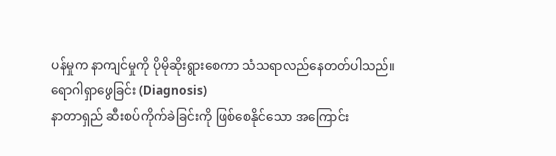ပန်မှုက နာကျင်မှုကို ပိုမိုဆိုးရွားစေကာ သံသရာလည်နေတတ်ပါသည်။
ရောဂါရှာဖွေခြင်း (Diagnosis)
နာတာရှည် ဆီးစပ်ကိုက်ခဲခြင်းကို ဖြစ်စေနိုင်သော အကြောင်း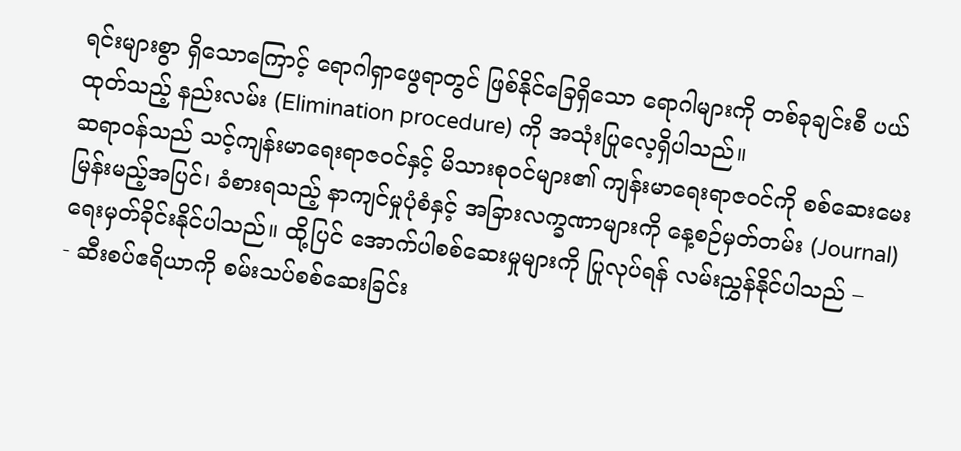ရင်းများစွာ ရှိသောကြောင့် ရောဂါရှာဖွေရာတွင် ဖြစ်နိုင်ခြေရှိသော ရောဂါများကို တစ်ခုချင်းစီ ပယ်ထုတ်သည့် နည်းလမ်း (Elimination procedure) ကို အသုံးပြုလေ့ရှိပါသည်။
ဆရာဝန်သည် သင့်ကျန်းမာရေးရာဇဝင်နှင့် မိသားစုဝင်များ၏ ကျန်းမာရေးရာဇဝင်ကို စစ်ဆေးမေးမြန်းမည့်အပြင်၊ ခံစားရသည့် နာကျင်မှုပုံစံနှင့် အခြားလက္ခဏာများကို နေ့စဉ်မှတ်တမ်း (Journal) ရေးမှတ်ခိုင်းနိုင်ပါသည်။ ထို့ပြင် အောက်ပါစစ်ဆေးမှုများကို ပြုလုပ်ရန် လမ်းညွှန်နိုင်ပါသည် –
- ဆီးစပ်ဧရိယာကို စမ်းသပ်စစ်ဆေးခြင်း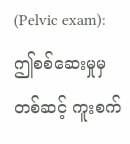(Pelvic exam): ဤစစ်ဆေးမှုမှတစ်ဆင့် ကူးစက်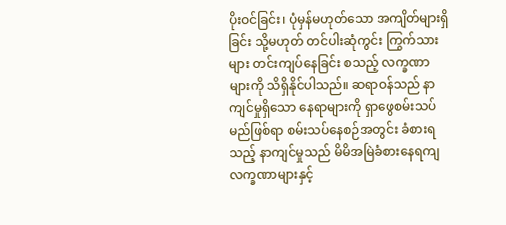ပိုးဝင်ခြင်း၊ ပုံမှန်မဟုတ်သော အကျိတ်များရှိခြင်း သို့မဟုတ် တင်ပါးဆုံကွင်း ကြွက်သားများ တင်းကျပ်နေခြင်း စသည့် လက္ခဏာများကို သိရှိနိုင်ပါသည်။ ဆရာဝန်သည် နာကျင်မှုရှိသော နေရာများကို ရှာဖွေစမ်းသပ်မည်ဖြစ်ရာ စမ်းသပ်နေစဉ်အတွင်း ခံစားရသည့် နာကျင်မှုသည် မိမိအမြဲခံစားနေရကျ လက္ခဏာများနှင့်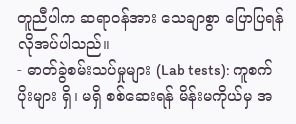တူညီပါက ဆရာဝန်အား သေချာစွာ ပြောပြရန် လိုအပ်ပါသည်။
- ဓာတ်ခွဲစမ်းသပ်မှုများ (Lab tests): ကူစက်ပိုးများ ရှိ၊ မရှိ စစ်ဆေးရန် မိန်းမကိုယ်မှ အ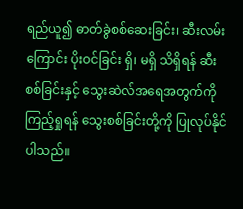ရည်ယူ၍ ဓာတ်ခွဲစစ်ဆေးခြင်း၊ ဆီးလမ်းကြောင်း ပိုးဝင်ခြင်း ရှိ၊ မရှိ သိရှိရန် ဆီးစစ်ခြင်းနှင့် သွေးဆဲလ်အရေအတွက်ကို ကြည့်ရှုရန် သွေးစစ်ခြင်းတို့ကို ပြုလုပ်နိုင်ပါသည်။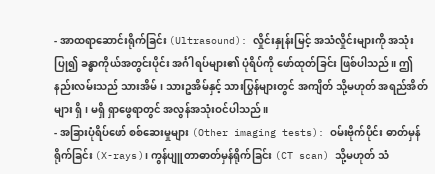- အာထရာဆောင်းရိုက်ခြင်း (Ultrasound): လှိုင်းနှုန်းမြင့် အသံလှိုင်းများကို အသုံးပြု၍ ခန္ဓာကိုယ်အတွင်းပိုင်း အင်္ဂါရပ်များ၏ ပုံရိပ်ကို ဖော်ထုတ်ခြင်း ဖြစ်ပါသည်။ ဤနည်းလမ်းသည် သားအိမ်၊ သားဥအိမ်နှင့် သားပြွန်များတွင် အကျိတ် သို့မဟုတ် အရည်အိတ်များ ရှိ၊ မရှိ ရှာဖွေရာတွင် အလွန်အသုံးဝင်ပါသည်။
- အခြားပုံရိပ်ဖော် စစ်ဆေးမှုများ (Other imaging tests): ဝမ်းဗိုက်ပိုင်း ဓာတ်မှန်ရိုက်ခြင်း (X-rays)၊ ကွန်ပျူတာဓာတ်မှန်ရိုက်ခြင်း (CT scan) သို့မဟုတ် သံ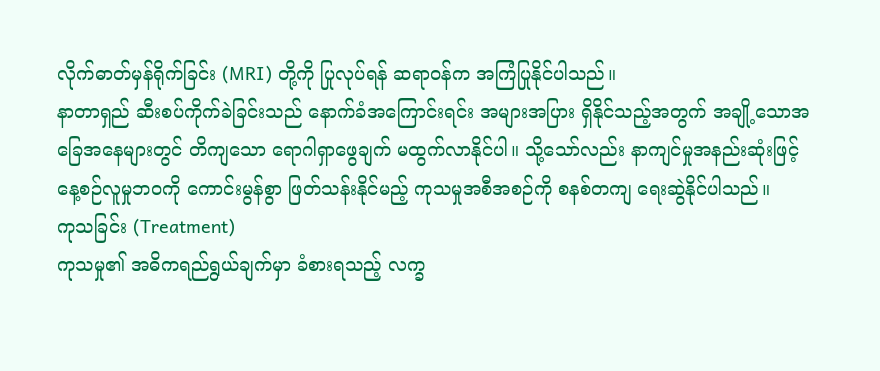လိုက်ဓာတ်မှန်ရိုက်ခြင်း (MRI) တို့ကို ပြုလုပ်ရန် ဆရာဝန်က အကြံပြုနိုင်ပါသည်။
နာတာရှည် ဆီးစပ်ကိုက်ခဲခြင်းသည် နောက်ခံအကြောင်းရင်း အများအပြား ရှိနိုင်သည့်အတွက် အချို့သောအခြေအနေများတွင် တိကျသော ရောဂါရှာဖွေချက် မထွက်လာနိုင်ပါ။ သို့သော်လည်း နာကျင်မှုအနည်းဆုံးဖြင့် နေ့စဉ်လူမှုဘဝကို ကောင်းမွန်စွာ ဖြတ်သန်းနိုင်မည့် ကုသမှုအစီအစဉ်ကို စနစ်တကျ ရေးဆွဲနိုင်ပါသည်။
ကုသခြင်း (Treatment)
ကုသမှု၏ အဓိကရည်ရွယ်ချက်မှာ ခံစားရသည့် လက္ခ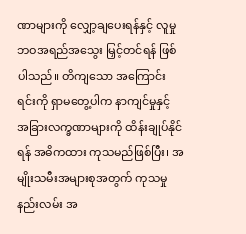ဏာများကို လျှော့ချပေးရန်နှင့် လူမှုဘဝအရည်အသွေး မြှင့်တင်ရန် ဖြစ်ပါသည်။ တိကျသော အကြောင်းရင်းကို ရှာမတွေ့ပါက နာကျင်မှုနှင့် အခြားလက္ခဏာများကို ထိန်းချုပ်နိုင်ရန် အဓိကထား ကုသမည်ဖြစ်ပြီး၊ အမျိုးသမီးအများစုအတွက် ကုသမှုနည်းလမ်း အ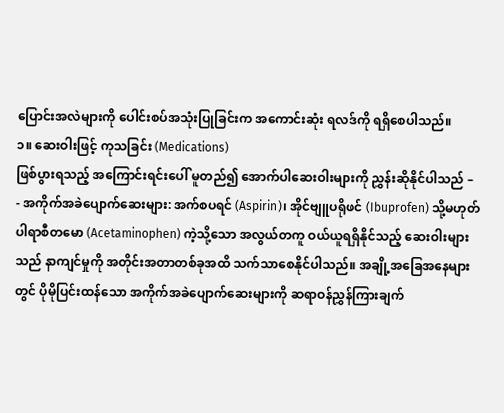ပြောင်းအလဲများကို ပေါင်းစပ်အသုံးပြုခြင်းက အကောင်းဆုံး ရလဒ်ကို ရရှိစေပါသည်။
၁။ ဆေးဝါးဖြင့် ကုသခြင်း (Medications)
ဖြစ်ပွားရသည့် အကြောင်းရင်းပေါ် မူတည်၍ အောက်ပါဆေးဝါးများကို ညွှန်းဆိုနိုင်ပါသည် –
- အကိုက်အခဲပျောက်ဆေးများ: အက်စပရင် (Aspirin)၊ အိုင်ဗျူပရိုဖင် (Ibuprofen) သို့မဟုတ် ပါရာစီတမော (Acetaminophen) ကဲ့သို့သော အလွယ်တကူ ဝယ်ယူရရှိနိုင်သည့် ဆေးဝါးများသည် နာကျင်မှုကို အတိုင်းအတာတစ်ခုအထိ သက်သာစေနိုင်ပါသည်။ အချို့အခြေအနေများတွင် ပိုမိုပြင်းထန်သော အကိုက်အခဲပျောက်ဆေးများကို ဆရာဝန်ညွှန်ကြားချက်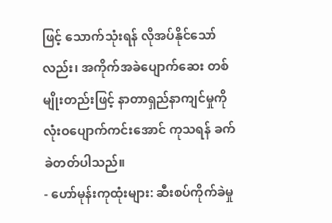ဖြင့် သောက်သုံးရန် လိုအပ်နိုင်သော်လည်း၊ အကိုက်အခဲပျောက်ဆေး တစ်မျိုးတည်းဖြင့် နာတာရှည်နာကျင်မှုကို လုံးဝပျောက်ကင်းအောင် ကုသရန် ခက်ခဲတတ်ပါသည်။
- ဟော်မုန်းကုထုံးများ: ဆီးစပ်ကိုက်ခဲမှု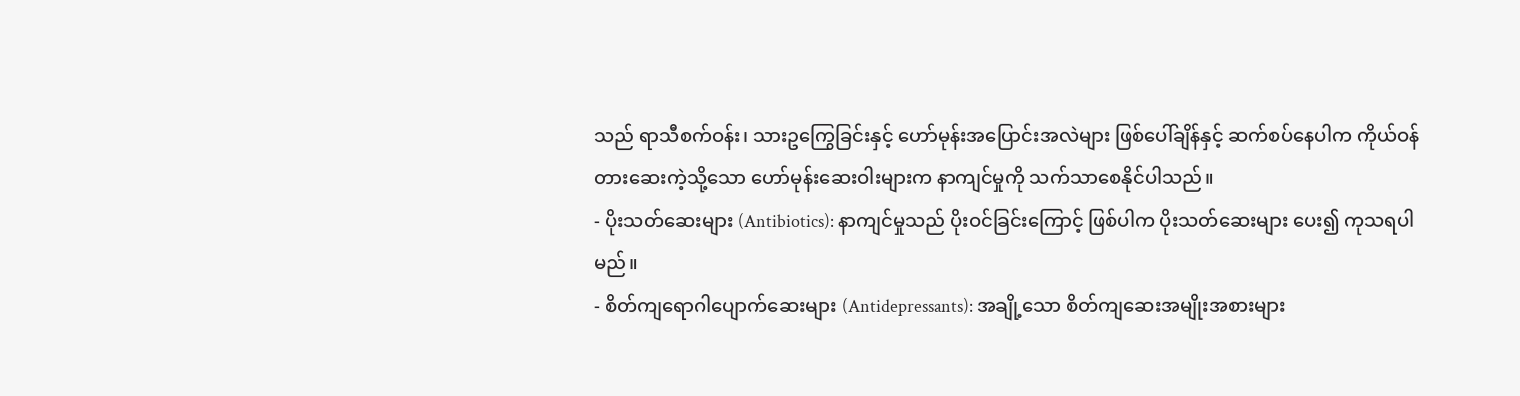သည် ရာသီစက်ဝန်း၊ သားဥကြွေခြင်းနှင့် ဟော်မုန်းအပြောင်းအလဲများ ဖြစ်ပေါ်ချိန်နှင့် ဆက်စပ်နေပါက ကိုယ်ဝန်တားဆေးကဲ့သို့သော ဟော်မုန်းဆေးဝါးများက နာကျင်မှုကို သက်သာစေနိုင်ပါသည်။
- ပိုးသတ်ဆေးများ (Antibiotics): နာကျင်မှုသည် ပိုးဝင်ခြင်းကြောင့် ဖြစ်ပါက ပိုးသတ်ဆေးများ ပေး၍ ကုသရပါမည်။
- စိတ်ကျရောဂါပျောက်ဆေးများ (Antidepressants): အချို့သော စိတ်ကျဆေးအမျိုးအစားများ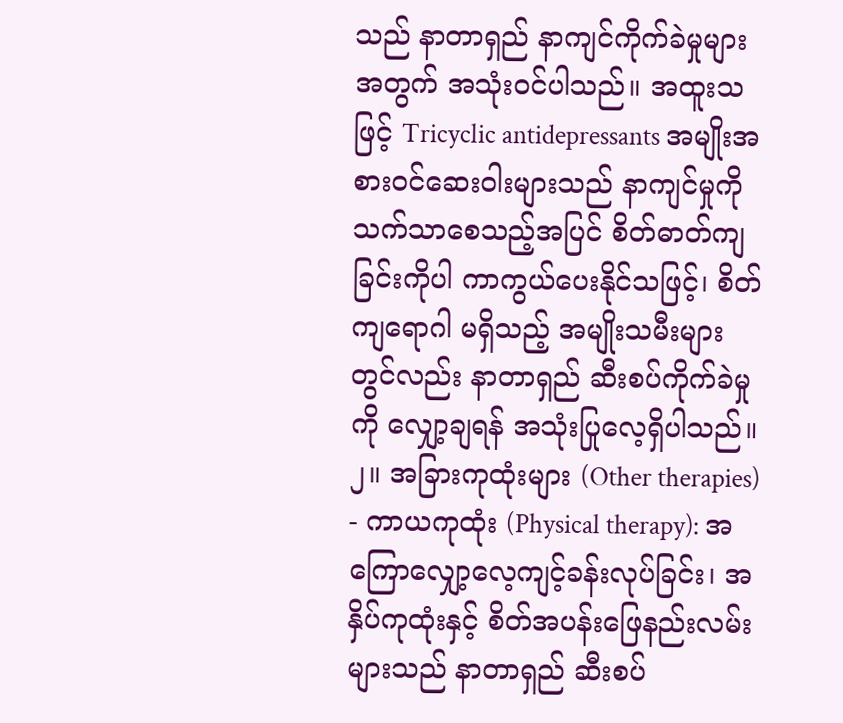သည် နာတာရှည် နာကျင်ကိုက်ခဲမှုများအတွက် အသုံးဝင်ပါသည်။ အထူးသဖြင့် Tricyclic antidepressants အမျိုးအစားဝင်ဆေးဝါးများသည် နာကျင်မှုကို သက်သာစေသည့်အပြင် စိတ်ဓာတ်ကျခြင်းကိုပါ ကာကွယ်ပေးနိုင်သဖြင့်၊ စိတ်ကျရောဂါ မရှိသည့် အမျိုးသမီးများတွင်လည်း နာတာရှည် ဆီးစပ်ကိုက်ခဲမှုကို လျှော့ချရန် အသုံးပြုလေ့ရှိပါသည်။
၂။ အခြားကုထုံးများ (Other therapies)
- ကာယကုထုံး (Physical therapy): အကြောလျှော့လေ့ကျင့်ခန်းလုပ်ခြင်း၊ အနှိပ်ကုထုံးနှင့် စိတ်အပန်းဖြေနည်းလမ်းများသည် နာတာရှည် ဆီးစပ်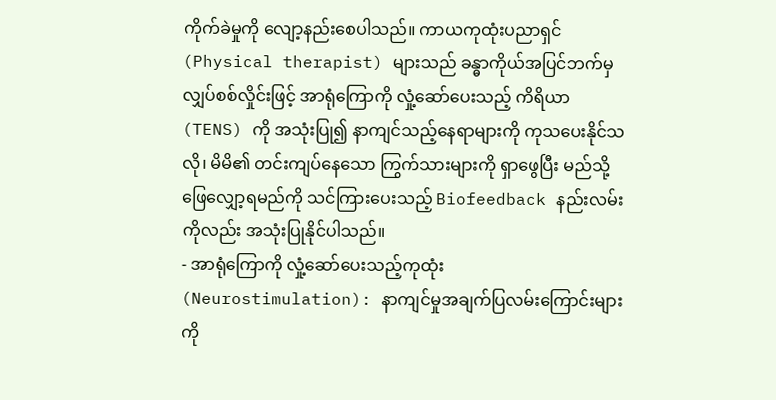ကိုက်ခဲမှုကို လျော့နည်းစေပါသည်။ ကာယကုထုံးပညာရှင် (Physical therapist) များသည် ခန္ဓာကိုယ်အပြင်ဘက်မှ လျှပ်စစ်လှိုင်းဖြင့် အာရုံကြောကို လှုံ့ဆော်ပေးသည့် ကိရိယာ (TENS) ကို အသုံးပြု၍ နာကျင်သည့်နေရာများကို ကုသပေးနိုင်သလို၊ မိမိ၏ တင်းကျပ်နေသော ကြွက်သားများကို ရှာဖွေပြီး မည်သို့ဖြေလျှော့ရမည်ကို သင်ကြားပေးသည့် Biofeedback နည်းလမ်းကိုလည်း အသုံးပြုနိုင်ပါသည်။
- အာရုံကြောကို လှုံ့ဆော်ပေးသည့်ကုထုံး (Neurostimulation): နာကျင်မှုအချက်ပြလမ်းကြောင်းများကို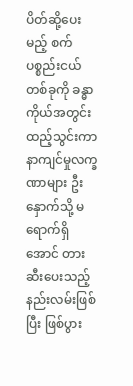ပိတ်ဆို့ပေးမည့် စက်ပစ္စည်းငယ်တစ်ခုကို ခန္ဓာကိုယ်အတွင်း ထည့်သွင်းကာ နာကျင်မှုလက္ခဏာများ ဦးနှောက်သို့ မရောက်ရှိအောင် တားဆီးပေးသည့် နည်းလမ်းဖြစ်ပြီး ဖြစ်ပွား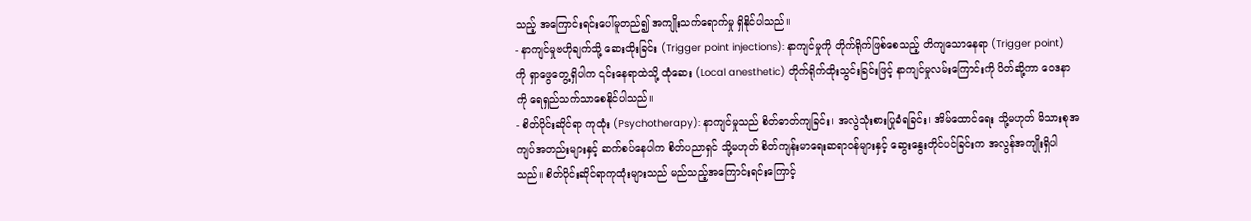သည့် အကြောင်းရင်းပေါ်မူတည်၍ အကျိုးသက်ရောက်မှု ရှိနိုင်ပါသည်။
- နာကျင်မှုဗဟိုချက်သို့ ဆေးထိုးခြင်း (Trigger point injections): နာကျင်မှုကို တိုက်ရိုက်ဖြစ်စေသည့် တိကျသောနေရာ (Trigger point) ကို ရှာဖွေတွေ့ရှိပါက ၎င်းနေရာထဲသို့ ထုံဆေး (Local anesthetic) တိုက်ရိုက်ထိုးသွင်းခြင်းဖြင့် နာကျင်မှုလမ်းကြောင်းကို ပိတ်ဆို့ကာ ဝေဒနာကို ရေရှည်သက်သာစေနိုင်ပါသည်။
- စိတ်ပိုင်းဆိုင်ရာ ကုထုံး (Psychotherapy): နာကျင်မှုသည် စိတ်ဓာတ်ကျခြင်း၊ အလွဲသုံးစားပြုခံရခြင်း၊ အိမ်ထောင်ရေး သို့မဟုတ် မိသားစုအကျပ်အတည်းများနှင့် ဆက်စပ်နေပါက စိတ်ပညာရှင် သို့မဟုတ် စိတ်ကျန်းမာရေးဆရာဝန်များနှင့် ဆွေးနွေးတိုင်ပင်ခြင်းက အလွန်အကျိုးရှိပါသည်။ စိတ်ပိုင်းဆိုင်ရာကုထုံးများသည် မည်သည့်အကြောင်းရင်းကြောင့်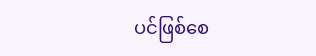ပင်ဖြစ်စေ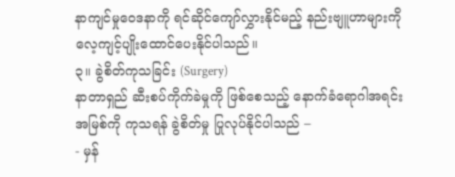နာကျင်မှုဝေဒနာကို ရင်ဆိုင်ကျော်လွှားနိုင်မည့် နည်းဗျူဟာများကို လေ့ကျင့်ပျိုးထောင်ပေးနိုင်ပါသည်။
၃။ ခွဲစိတ်ကုသခြင်း (Surgery)
နာတာရှည် ဆီးစပ်ကိုက်ခဲမှုကို ဖြစ်စေသည့် နောက်ခံရောဂါအရင်းအမြစ်ကို ကုသရန် ခွဲစိတ်မှု ပြုလုပ်နိုင်ပါသည် –
- မှန်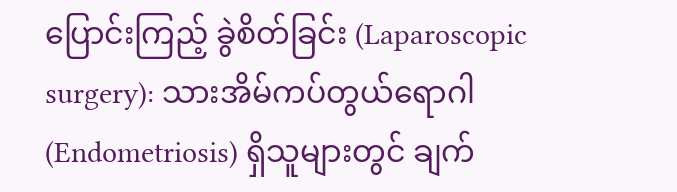ပြောင်းကြည့် ခွဲစိတ်ခြင်း (Laparoscopic surgery): သားအိမ်ကပ်တွယ်ရောဂါ (Endometriosis) ရှိသူများတွင် ချက်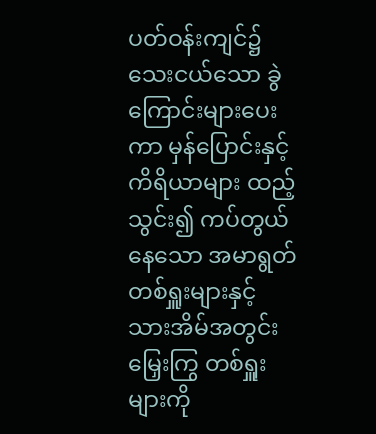ပတ်ဝန်းကျင်၌ သေးငယ်သော ခွဲကြောင်းများပေးကာ မှန်ပြောင်းနှင့် ကိရိယာများ ထည့်သွင်း၍ ကပ်တွယ်နေသော အမာရွတ်တစ်ရှူးများနှင့် သားအိမ်အတွင်းမြှေးကြွ တစ်ရှူးများကို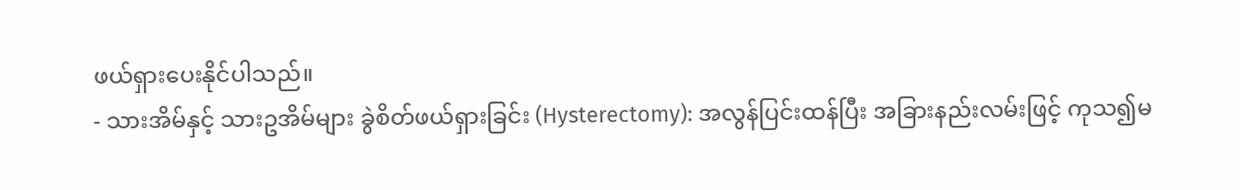ဖယ်ရှားပေးနိုင်ပါသည်။
- သားအိမ်နှင့် သားဥအိမ်များ ခွဲစိတ်ဖယ်ရှားခြင်း (Hysterectomy): အလွန်ပြင်းထန်ပြီး အခြားနည်းလမ်းဖြင့် ကုသ၍မ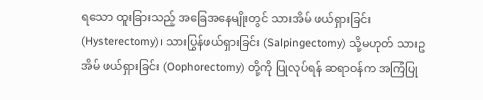ရသော ထူးခြားသည့် အခြေအနေမျိုးတွင် သားအိမ် ဖယ်ရှားခြင်း (Hysterectomy)၊ သားပြွန်ဖယ်ရှားခြင်း (Salpingectomy) သို့မဟုတ် သားဥအိမ် ဖယ်ရှားခြင်း (Oophorectomy) တို့ကို ပြုလုပ်ရန် ဆရာဝန်က အကြံပြု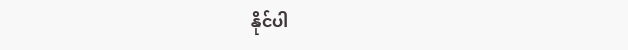နိုင်ပါ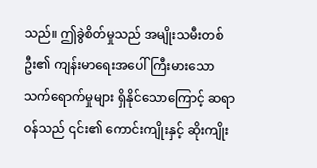သည်။ ဤခွဲစိတ်မှုသည် အမျိုးသမီးတစ်ဦး၏ ကျန်းမာရေးအပေါ် ကြီးမားသော သက်ရောက်မှုများ ရှိနိုင်သောကြောင့် ဆရာဝန်သည် ၎င်း၏ ကောင်းကျိုးနှင့် ဆိုးကျိုး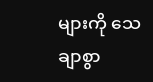များကို သေချာစွာ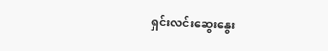ရှင်းလင်းဆွေးနွေး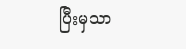ပြီးမှသာ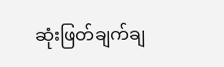ဆုံးဖြတ်ချက်ချ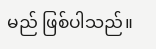မည် ဖြစ်ပါသည်။